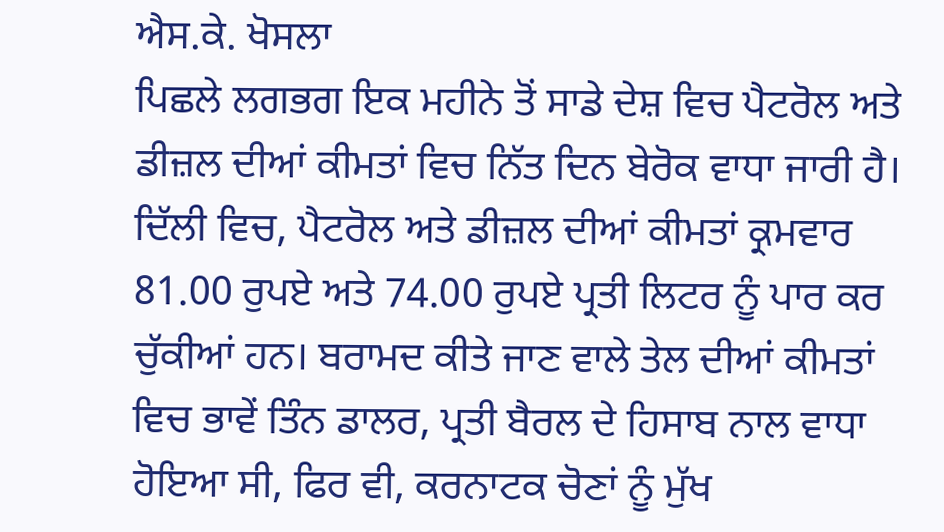ਐਸ.ਕੇ. ਖੋਸਲਾ
ਪਿਛਲੇ ਲਗਭਗ ਇਕ ਮਹੀਨੇ ਤੋਂ ਸਾਡੇ ਦੇਸ਼ ਵਿਚ ਪੈਟਰੋਲ ਅਤੇ ਡੀਜ਼ਲ ਦੀਆਂ ਕੀਮਤਾਂ ਵਿਚ ਨਿੱਤ ਦਿਨ ਬੇਰੋਕ ਵਾਧਾ ਜਾਰੀ ਹੈ। ਦਿੱਲੀ ਵਿਚ, ਪੈਟਰੋਲ ਅਤੇ ਡੀਜ਼ਲ ਦੀਆਂ ਕੀਮਤਾਂ ਕ੍ਰਮਵਾਰ 81.00 ਰੁਪਏ ਅਤੇ 74.00 ਰੁਪਏ ਪ੍ਰਤੀ ਲਿਟਰ ਨੂੰ ਪਾਰ ਕਰ ਚੁੱਕੀਆਂ ਹਨ। ਬਰਾਮਦ ਕੀਤੇ ਜਾਣ ਵਾਲੇ ਤੇਲ ਦੀਆਂ ਕੀਮਤਾਂ ਵਿਚ ਭਾਵੇਂ ਤਿੰਨ ਡਾਲਰ, ਪ੍ਰਤੀ ਬੈਰਲ ਦੇ ਹਿਸਾਬ ਨਾਲ ਵਾਧਾ ਹੋਇਆ ਸੀ, ਫਿਰ ਵੀ, ਕਰਨਾਟਕ ਚੋਣਾਂ ਨੂੰ ਮੁੱਖ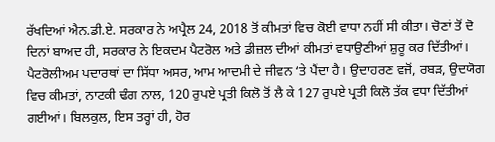ਰੱਖਦਿਆਂ ਐਨ.ਡੀ.ਏ. ਸਰਕਾਰ ਨੇ ਅਪ੍ਰੈਲ 24, 2018 ਤੋਂ ਕੀਮਤਾਂ ਵਿਚ ਕੋਈ ਵਾਧਾ ਨਹੀਂ ਸੀ ਕੀਤਾ। ਚੋਣਾਂ ਤੋਂ ਦੋ ਦਿਨਾਂ ਬਾਅਦ ਹੀ, ਸਰਕਾਰ ਨੇ ਇਕਦਮ ਪੈਟਰੋਲ ਅਤੇ ਡੀਜ਼ਲ ਦੀਆਂ ਕੀਮਤਾਂ ਵਧਾਉਣੀਆਂ ਸ਼ੁਰੂ ਕਰ ਦਿੱਤੀਆਂ।
ਪੈਟਰੋਲੀਅਮ ਪਦਾਰਥਾਂ ਦਾ ਸਿੱਧਾ ਅਸਰ, ਆਮ ਆਦਮੀ ਦੇ ਜੀਵਨ ‘ਤੇ ਪੈਂਦਾ ਹੈ। ਉਦਾਹਰਣ ਵਜੋਂ, ਰਬੜ, ਉਦਯੋਗ ਵਿਚ ਕੀਮਤਾਂ, ਨਾਟਕੀ ਢੰਗ ਨਾਲ, 120 ਰੁਪਏ ਪ੍ਰਤੀ ਕਿਲੋ ਤੋਂ ਲੈ ਕੇ 127 ਰੁਪਏ ਪ੍ਰਤੀ ਕਿਲੋ ਤੱਕ ਵਧਾ ਦਿੱਤੀਆਂ ਗਈਆਂ। ਬਿਲਕੁਲ, ਇਸ ਤਰ੍ਹਾਂ ਹੀ, ਹੋਰ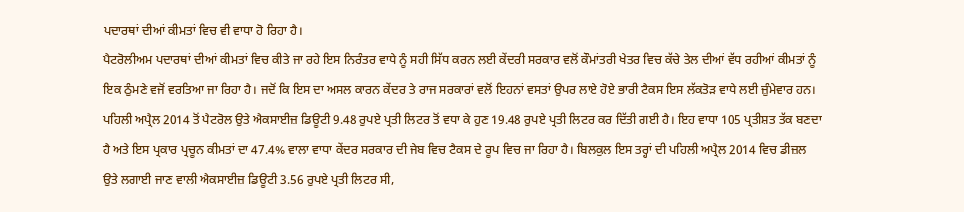ਪਦਾਰਥਾਂ ਦੀਆਂ ਕੀਮਤਾਂ ਵਿਚ ਵੀ ਵਾਧਾ ਹੋ ਰਿਹਾ ਹੈ।
ਪੈਟਰੋਲੀਅਮ ਪਦਾਰਥਾਂ ਦੀਆਂ ਕੀਮਤਾਂ ਵਿਚ ਕੀਤੇ ਜਾ ਰਹੇ ਇਸ ਨਿਰੰਤਰ ਵਾਧੇ ਨੂੰ ਸਹੀ ਸਿੱਧ ਕਰਨ ਲਈ ਕੇਂਦਰੀ ਸਰਕਾਰ ਵਲੋਂ ਕੌਮਾਂਤਰੀ ਖੇਤਰ ਵਿਚ ਕੱਚੇ ਤੇਲ ਦੀਆਂ ਵੱਧ ਰਹੀਆਂ ਕੀਮਤਾਂ ਨੂੰ ਇਕ ਠੁੰਮਣੇ ਵਜੋਂ ਵਰਤਿਆ ਜਾ ਰਿਹਾ ਹੈ। ਜਦੋਂ ਕਿ ਇਸ ਦਾ ਅਸਲ ਕਾਰਨ ਕੇਂਦਰ ਤੇ ਰਾਜ ਸਰਕਾਰਾਂ ਵਲੋਂ ਇਹਨਾਂ ਵਸਤਾਂ ਉਪਰ ਲਾਏ ਹੋਏ ਭਾਰੀ ਟੈਕਸ ਇਸ ਲੱਕਤੋੜ ਵਾਧੇ ਲਈ ਜ਼ੁੰਮੇਵਾਰ ਹਨ। ਪਹਿਲੀ ਅਪ੍ਰੈਲ 2014 ਤੋਂ ਪੈਟਰੋਲ ਉਤੇ ਐਕਸਾਈਜ਼ ਡਿਊਟੀ 9.48 ਰੁਪਏ ਪ੍ਰਤੀ ਲਿਟਰ ਤੋਂ ਵਧਾ ਕੇ ਹੁਣ 19.48 ਰੁਪਏ ਪ੍ਰਤੀ ਲਿਟਰ ਕਰ ਦਿੱਤੀ ਗਈ ਹੈ। ਇਹ ਵਾਧਾ 105 ਪ੍ਰਤੀਸ਼ਤ ਤੱਕ ਬਣਦਾ ਹੈ ਅਤੇ ਇਸ ਪ੍ਰਕਾਰ ਪ੍ਰਚੂਨ ਕੀਮਤਾਂ ਦਾ 47.4% ਵਾਲਾ ਵਾਧਾ ਕੇਂਦਰ ਸਰਕਾਰ ਦੀ ਜੇਬ ਵਿਚ ਟੈਕਸ ਦੇ ਰੂਪ ਵਿਚ ਜਾ ਰਿਹਾ ਹੈ। ਬਿਲਕੁਲ ਇਸ ਤਰ੍ਹਾਂ ਦੀ ਪਹਿਲੀ ਅਪ੍ਰੈਲ 2014 ਵਿਚ ਡੀਜ਼ਲ ਉਤੇ ਲਗਾਈ ਜਾਣ ਵਾਲੀ ਐਕਸਾਈਜ਼ ਡਿਊਟੀ 3.56 ਰੁਪਏ ਪ੍ਰਤੀ ਲਿਟਰ ਸੀ,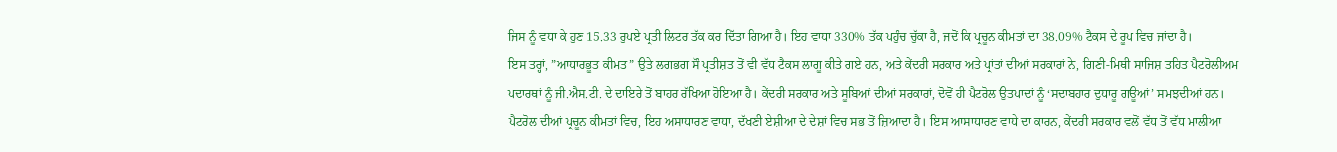ਜਿਸ ਨੂੰ ਵਧਾ ਕੇ ਹੁਣ 15.33 ਰੁਪਏ ਪ੍ਰਤੀ ਲਿਟਰ ਤੱਕ ਕਰ ਦਿੱਤਾ ਗਿਆ ਹੈ। ਇਹ ਵਾਧਾ 330% ਤੱਕ ਪਹੁੰਚ ਚੁੱਕਾ ਹੈ, ਜਦੋਂ ਕਿ ਪ੍ਰਚੂਨ ਕੀਮਤਾਂ ਦਾ 38.09% ਟੈਕਸ ਦੇ ਰੂਪ ਵਿਚ ਜਾਂਦਾ ਹੈ।
ਇਸ ਤਰ੍ਹਾਂ, ”ਆਧਾਰਭੂਤ ਕੀਮਤ” ਉਤੇ ਲਗਭਗ ਸੌ ਪ੍ਰਤੀਸ਼ਤ ਤੋਂ ਵੀ ਵੱਧ ਟੈਕਸ ਲਾਗੂ ਕੀਤੇ ਗਏ ਹਨ, ਅਤੇ ਕੇਂਦਰੀ ਸਰਕਾਰ ਅਤੇ ਪ੍ਰਾਂਤਾਂ ਦੀਆਂ ਸਰਕਾਰਾਂ ਨੇ, ਗਿਣੀ-ਮਿਥੀ ਸਾਜਿਸ਼ ਤਹਿਤ ਪੈਟਰੋਲੀਅਮ ਪਦਾਰਥਾਂ ਨੂੰ ਜੀ.ਐਸ.ਟੀ. ਦੇ ਦਾਇਰੇ ਤੋਂ ਬਾਹਰ ਰੱਖਿਆ ਹੋਇਆ ਹੈ। ਕੇਂਦਰੀ ਸਰਕਾਰ ਅਤੇ ਸੂਬਿਆਂ ਦੀਆਂ ਸਰਕਾਰਾਂ, ਦੋਵੋਂ ਹੀ ਪੈਟਰੋਲ ਉਤਪਾਦਾਂ ਨੂੰ ‘ਸਦਾਬਹਾਰ ਦੁਧਾਰੂ ਗਊਆਂ’ ਸਮਝਦੀਆਂ ਹਨ। ਪੈਟਰੋਲ ਦੀਆਂ ਪ੍ਰਚੂਨ ਕੀਮਤਾਂ ਵਿਚ, ਇਹ ਅਸਾਧਾਰਣ ਵਾਧਾ, ਦੱਖਣੀ ਏਸ਼ੀਆ ਦੇ ਦੇਸ਼ਾਂ ਵਿਚ ਸਭ ਤੋਂ ਜ਼ਿਆਦਾ ਹੈ। ਇਸ ਆਸਾਧਾਰਣ ਵਾਧੇ ਦਾ ਕਾਰਨ, ਕੇਂਦਰੀ ਸਰਕਾਰ ਵਲੋਂ ਵੱਧ ਤੋਂ ਵੱਧ ਮਾਲੀਆ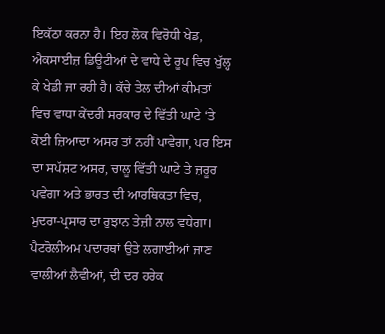ਇਕੱਠਾ ਕਰਨਾ ਹੈ। ਇਹ ਲੋਕ ਵਿਰੋਧੀ ਖੇਡ, ਐਕਸਾਈਜ਼ ਡਿਊਟੀਆਂ ਦੇ ਵਾਧੇ ਦੇ ਰੂਪ ਵਿਚ ਖੁੱਲ੍ਹ ਕੇ ਖੇਡੀ ਜਾ ਰਹੀ ਹੈ। ਕੱਚੇ ਤੇਲ ਦੀਆਂ ਕੀਮਤਾਂ ਵਿਚ ਵਾਧਾ ਕੇਂਦਰੀ ਸਰਕਾਰ ਦੇ ਵਿੱਤੀ ਘਾਟੇ ‘ਤੇ ਕੋਈ ਜ਼ਿਆਦਾ ਅਸਰ ਤਾਂ ਨਹੀਂ ਪਾਵੇਗਾ, ਪਰ ਇਸ ਦਾ ਸਪੱਸ਼ਟ ਅਸਰ, ਚਾਲੂ ਵਿੱਤੀ ਘਾਟੇ ਤੇ ਜ਼ਰੂਰ ਪਵੇਗਾ ਅਤੇ ਭਾਰਤ ਦੀ ਆਰਥਿਕਤਾ ਵਿਚ, ਮੁਦਰਾ-ਪ੍ਰਸਾਰ ਦਾ ਰੁਝਾਨ ਤੇਜ਼ੀ ਨਾਲ ਵਧੇਗਾ।
ਪੈਟਰੋਲੀਅਮ ਪਦਾਰਥਾਂ ਉਤੇ ਲਗਾਈਆਂ ਜਾਣ ਵਾਲੀਆਂ ਲੈਵੀਆਂ, ਦੀ ਦਰ ਹਰੇਕ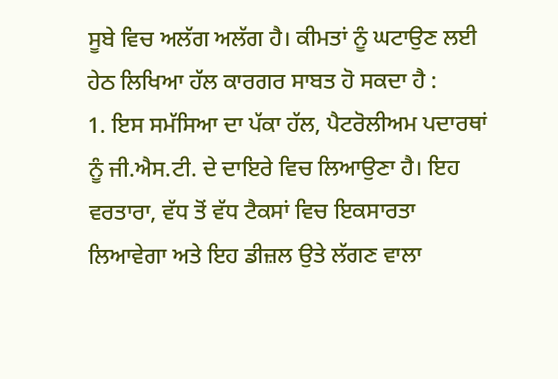ਸੂਬੇ ਵਿਚ ਅਲੱਗ ਅਲੱਗ ਹੈ। ਕੀਮਤਾਂ ਨੂੰ ਘਟਾਉਣ ਲਈ ਹੇਠ ਲਿਖਿਆ ਹੱਲ ਕਾਰਗਰ ਸਾਬਤ ਹੋ ਸਕਦਾ ਹੈ :
1. ਇਸ ਸਮੱਸਿਆ ਦਾ ਪੱਕਾ ਹੱਲ, ਪੈਟਰੋਲੀਅਮ ਪਦਾਰਥਾਂ ਨੂੰ ਜੀ.ਐਸ.ਟੀ. ਦੇ ਦਾਇਰੇ ਵਿਚ ਲਿਆਉਣਾ ਹੈ। ਇਹ ਵਰਤਾਰਾ, ਵੱਧ ਤੋਂ ਵੱਧ ਟੈਕਸਾਂ ਵਿਚ ਇਕਸਾਰਤਾ ਲਿਆਵੇਗਾ ਅਤੇ ਇਹ ਡੀਜ਼ਲ ਉਤੇ ਲੱਗਣ ਵਾਲਾ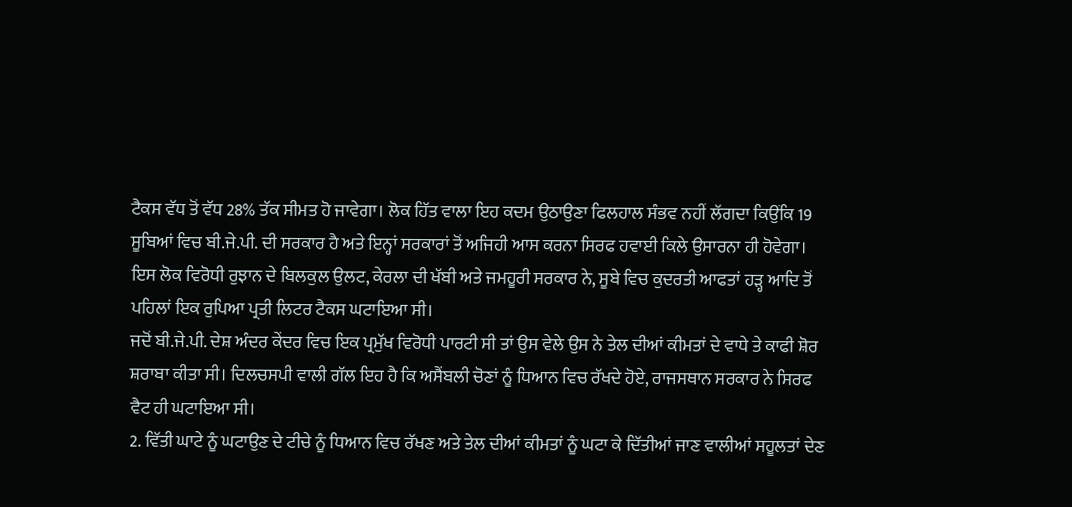ਟੈਕਸ ਵੱਧ ਤੋਂ ਵੱਧ 28% ਤੱਕ ਸੀਮਤ ਹੋ ਜਾਵੇਗਾ। ਲੋਕ ਹਿੱਤ ਵਾਲਾ ਇਹ ਕਦਮ ਉਠਾਉਣਾ ਫਿਲਹਾਲ ਸੰਭਵ ਨਹੀਂ ਲੱਗਦਾ ਕਿਉਂਕਿ 19 ਸੂਬਿਆਂ ਵਿਚ ਬੀ.ਜੇ.ਪੀ. ਦੀ ਸਰਕਾਰ ਹੈ ਅਤੇ ਇਨ੍ਹਾਂ ਸਰਕਾਰਾਂ ਤੋਂ ਅਜਿਹੀ ਆਸ ਕਰਨਾ ਸਿਰਫ ਹਵਾਈ ਕਿਲੇ ਉਸਾਰਨਾ ਹੀ ਹੋਵੇਗਾ। ਇਸ ਲੋਕ ਵਿਰੋਧੀ ਰੁਝਾਨ ਦੇ ਬਿਲਕੁਲ ਉਲਟ, ਕੇਰਲਾ ਦੀ ਖੱਬੀ ਅਤੇ ਜਮਹੂਰੀ ਸਰਕਾਰ ਨੇ, ਸੂਬੇ ਵਿਚ ਕੁਦਰਤੀ ਆਫਤਾਂ ਹੜ੍ਹ ਆਦਿ ਤੋਂ ਪਹਿਲਾਂ ਇਕ ਰੁਪਿਆ ਪ੍ਰਤੀ ਲਿਟਰ ਟੈਕਸ ਘਟਾਇਆ ਸੀ।
ਜਦੋਂ ਬੀ.ਜੇ.ਪੀ. ਦੇਸ਼ ਅੰਦਰ ਕੇਂਦਰ ਵਿਚ ਇਕ ਪ੍ਰਮੁੱਖ ਵਿਰੋਧੀ ਪਾਰਟੀ ਸੀ ਤਾਂ ਉਸ ਵੇਲੇ ਉਸ ਨੇ ਤੇਲ ਦੀਆਂ ਕੀਮਤਾਂ ਦੇ ਵਾਧੇ ਤੇ ਕਾਫੀ ਸ਼ੋਰ ਸ਼ਰਾਬਾ ਕੀਤਾ ਸੀ। ਦਿਲਚਸਪੀ ਵਾਲੀ ਗੱਲ ਇਹ ਹੈ ਕਿ ਅਸੈਂਬਲੀ ਚੋਣਾਂ ਨੂੰ ਧਿਆਨ ਵਿਚ ਰੱਖਦੇ ਹੋਏ, ਰਾਜਸਥਾਨ ਸਰਕਾਰ ਨੇ ਸਿਰਫ ਵੈਟ ਹੀ ਘਟਾਇਆ ਸੀ।
2. ਵਿੱਤੀ ਘਾਟੇ ਨੂੰ ਘਟਾਉਣ ਦੇ ਟੀਚੇ ਨੂੰ ਧਿਆਨ ਵਿਚ ਰੱਖਣ ਅਤੇ ਤੇਲ ਦੀਆਂ ਕੀਮਤਾਂ ਨੂੰ ਘਟਾ ਕੇ ਦਿੱਤੀਆਂ ਜਾਣ ਵਾਲੀਆਂ ਸਹੂਲਤਾਂ ਦੇਣ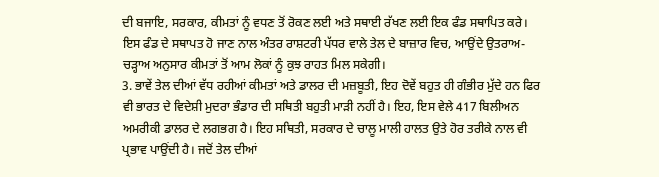ਦੀ ਬਜਾਇ, ਸਰਕਾਰ, ਕੀਮਤਾਂ ਨੂੰ ਵਧਣ ਤੋਂ ਰੋਕਣ ਲਈ ਅਤੇ ਸਥਾਈ ਰੱਖਣ ਲਈ ਇਕ ਫੰਡ ਸਥਾਪਿਤ ਕਰੇ। ਇਸ ਫੰਡ ਦੇ ਸਥਾਪਤ ਹੋ ਜਾਣ ਨਾਲ ਅੰਤਰ ਰਾਸ਼ਟਰੀ ਪੱਧਰ ਵਾਲੇ ਤੇਲ ਦੇ ਬਾਜ਼ਾਰ ਵਿਚ, ਆਉਂਦੇ ਉਤਰਾਅ-ਚੜ੍ਹਾਅ ਅਨੁਸਾਰ ਕੀਮਤਾਂ ਤੋਂ ਆਮ ਲੋਕਾਂ ਨੂੰ ਕੁਝ ਰਾਹਤ ਮਿਲ ਸਕੇਗੀ।
3. ਭਾਵੇਂ ਤੇਲ ਦੀਆਂ ਵੱਧ ਰਹੀਆਂ ਕੀਮਤਾਂ ਅਤੇ ਡਾਲਰ ਦੀ ਮਜ਼ਬੂਤੀ, ਇਹ ਦੋਵੇਂ ਬਹੁਤ ਹੀ ਗੰਭੀਰ ਮੁੱਦੇ ਹਨ ਫਿਰ ਵੀ ਭਾਰਤ ਦੇ ਵਿਦੇਸ਼ੀ ਮੁਦਰਾ ਭੰਡਾਰ ਦੀ ਸਥਿਤੀ ਬਹੁਤੀ ਮਾੜੀ ਨਹੀਂ ਹੈ। ਇਹ, ਇਸ ਵੇਲੇ 417 ਬਿਲੀਅਨ ਅਮਰੀਕੀ ਡਾਲਰ ਦੇ ਲਗਭਗ ਹੈ। ਇਹ ਸਥਿਤੀ, ਸਰਕਾਰ ਦੇ ਚਾਲੂ ਮਾਲੀ ਹਾਲਤ ਉਤੇ ਹੋਰ ਤਰੀਕੇ ਨਾਲ ਵੀ ਪ੍ਰਭਾਵ ਪਾਉਂਦੀ ਹੈ। ਜਦੋਂ ਤੇਲ ਦੀਆਂ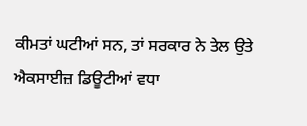ਕੀਮਤਾਂ ਘਟੀਆਂ ਸਨ, ਤਾਂ ਸਰਕਾਰ ਨੇ ਤੇਲ ਉਤੇ ਐਕਸਾਈਜ਼ ਡਿਊਟੀਆਂ ਵਧਾ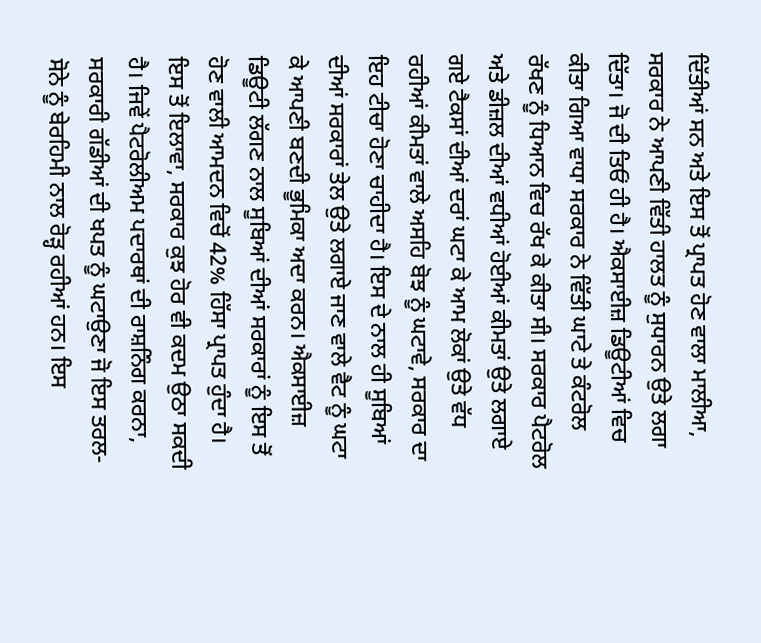ਦਿੱਤੀਆਂ ਸਨ ਅਤੇ ਇਸ ਤੋਂ ਪ੍ਰਾਪਤ ਹੋਣ ਵਾਲਾ ਮਾਲੀਆ, ਸਰਕਾਰ ਨੇ ਆਪਣੀ ਵਿੱਤੀ ਹਾਲਤ ਨੂੰ ਸੁਧਾਰਨ ਉਤੇ ਲਗਾ ਦਿੱਤਾ। ਜੋ ਦੀ ਤਿਓਂ ਹੀ ਹੈ। ਐਕਸਾਈਜ਼ ਡਿਊਟੀਆਂ ਵਿਚ ਕੀਤਾ ਗਿਆ ਵਾਧਾ ਸਰਕਾਰ ਨੇ ਵਿੱਤੀ ਘਾਟੇ ਤੇ ਕੰਟਰੋਲ ਰੱਖਣ ਨੂੰ ਧਿਆਨ ਵਿਚ ਰੱਖ ਕੇ ਕੀਤਾ ਸੀ। ਸਰਕਾਰ ਪੈਟਰੋਲ ਅਤੇ ਡੀਜ਼ਲ ਦੀਆਂ ਵਧੀਆਂ ਹੋਈਆਂ ਕੀਮਤਾਂ ਉਤੇ ਲਗਾਏ ਗਏ ਟੈਕਸਾਂ ਦੀਆਂ ਦਰਾਂ ਘਟਾ ਕੇ ਆਮ ਲੋਕਾਂ ਉਤੇ ਵੱਧ ਰਹੀਆਂ ਕੀਮਤਾਂ ਵਾਲੇ ਅਸਹਿ ਬੋਝ ਨੂੰ ਘਟਾਵੇ, ਸਰਕਾਰ ਦਾ ਇਹ ਟੀਚਾ ਹੋਣਾ ਚਾਹੀਦਾ ਹੈ। ਇਸ ਦੇ ਨਾਲ ਹੀ ਸੂਬਿਆਂ ਦੀਆਂ ਸਰਕਾਰਾਂ ਤੇਲ ਉਤੇ ਲਗਾਏ ਜਾਣ ਵਾਲੇ ਵੈਟ ਨੂੰ ਘਟਾ ਕੇ ਆਪਣੀ ਬਣਦੀ ਭੂਮਿਕਾ ਅਦਾ ਕਰਨ। ਐਕਸਾਈਜ਼ ਡਿਊਟੀ ਲੱਗਣ ਨਾਲ ਸੂਬਿਆਂ ਦੀਆਂ ਸਰਕਾਰਾਂ ਨੂੰ ਇਸ ਤੋਂ ਹੋਣ ਵਾਲੀ ਆਮਦਨ ਵਿਚੋਂ 42% ਹਿੱਸਾ ਪ੍ਰਾਪਤ ਹੁੰਦਾ ਹੈ। ਇਸ ਤੋਂ ਇਲਾਵਾ, ਸਰਕਾਰ ਕੁਝ ਹੋਰ ਵੀ ਕਦਮ ਉਠਾ ਸਕਦੀ ਹੈ। ਜਿਵੇਂ ਪੈਟਰੋਲੀਅਮ ਪਦਾਰਥਾਂ ਦੀ ਰਾਸ਼ਨਿੰਗ ਕਰਨਾ, ਸਰਕਾਰੀ ਗੱਡੀਆਂ ਦੀ ਖਪਤ ਨੂੰ ਘਟਾਉਣਾ ਜੋ ਇਸ ਤਰਲ-ਸੋਨੇ ਨੂੰ ਬੇਰਹਿਮੀ ਨਾਲ ਰੋੜ੍ਹ ਰਹੀਆਂ ਹਨ। ਇਸ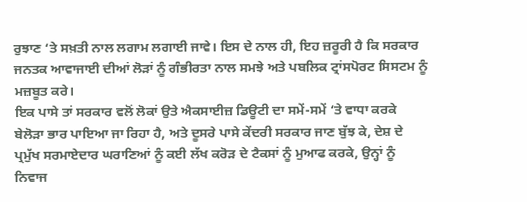ਰੁਝਾਣ ‘ਤੇ ਸਖ਼ਤੀ ਨਾਲ ਲਗਾਮ ਲਗਾਈ ਜਾਵੇ। ਇਸ ਦੇ ਨਾਲ ਹੀ, ਇਹ ਜ਼ਰੂਰੀ ਹੈ ਕਿ ਸਰਕਾਰ ਜਨਤਕ ਆਵਾਜਾਈ ਦੀਆਂ ਲੋੜਾਂ ਨੂੰ ਗੰਭੀਰਤਾ ਨਾਲ ਸਮਝੇ ਅਤੇ ਪਬਲਿਕ ਟ੍ਰਾਂਸਪੋਰਟ ਸਿਸਟਮ ਨੂੰ ਮਜ਼ਬੂਤ ਕਰੇ।
ਇਕ ਪਾਸੇ ਤਾਂ ਸਰਕਾਰ ਵਲੋਂ ਲੋਕਾਂ ਉਤੇ ਐਕਸਾਈਜ਼ ਡਿਊਟੀ ਦਾ ਸਮੇਂ-ਸਮੇਂ ‘ਤੇ ਵਾਧਾ ਕਰਕੇ ਬੇਲੋੜਾ ਭਾਰ ਪਾਇਆ ਜਾ ਰਿਹਾ ਹੈ, ਅਤੇ ਦੂਸਰੇ ਪਾਸੇ ਕੇਂਦਰੀ ਸਰਕਾਰ ਜਾਣ ਬੁੱਝ ਕੇ, ਦੇਸ਼ ਦੇ ਪ੍ਰਮੁੱਖ ਸਰਮਾਏਦਾਰ ਘਰਾਣਿਆਂ ਨੂੰ ਕਈ ਲੱਖ ਕਰੋੜ ਦੇ ਟੈਕਸਾਂ ਨੂੰ ਮੁਆਫ ਕਰਕੇ, ਉਨ੍ਹਾਂ ਨੂੰ ਨਿਵਾਜ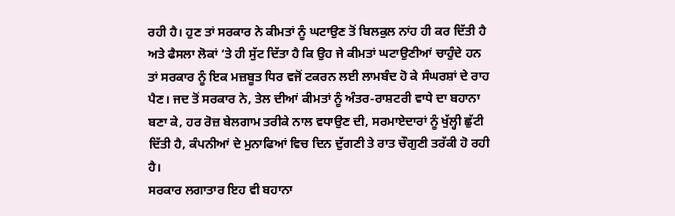ਰਹੀ ਹੈ। ਹੁਣ ਤਾਂ ਸਰਕਾਰ ਨੇ ਕੀਮਤਾਂ ਨੂੰ ਘਟਾਉਣ ਤੋਂ ਬਿਲਕੁਲ ਨਾਂਹ ਹੀ ਕਰ ਦਿੱਤੀ ਹੈ ਅਤੇ ਫੈਸਲਾ ਲੋਕਾਂ ‘ਤੇ ਹੀ ਸੁੱਟ ਦਿੱਤਾ ਹੈ ਕਿ ਉਹ ਜੇ ਕੀਮਤਾਂ ਘਟਾਉਣੀਆਂ ਚਾਹੁੰਦੇ ਹਨ ਤਾਂ ਸਰਕਾਰ ਨੂੰ ਇਕ ਮਜ਼ਬੂਤ ਧਿਰ ਵਜੋਂ ਟਕਰਨ ਲਈ ਲਾਮਬੰਦ ਹੋ ਕੇ ਸੰਘਰਸ਼ਾਂ ਦੇ ਰਾਹ ਪੈਣ। ਜਦ ਤੋਂ ਸਰਕਾਰ ਨੇ, ਤੇਲ ਦੀਆਂ ਕੀਮਤਾਂ ਨੂੰ ਅੰਤਰ-ਰਾਸ਼ਟਰੀ ਵਾਧੇ ਦਾ ਬਹਾਨਾ ਬਣਾ ਕੇ, ਹਰ ਰੋਜ਼ ਬੇਲਗਾਮ ਤਰੀਕੇ ਨਾਲ ਵਧਾਉਣ ਦੀ, ਸਰਮਾਏਦਾਰਾਂ ਨੂੰ ਖੁੱਲ੍ਹੀ ਛੁੱਟੀ ਦਿੱਤੀ ਹੈ, ਕੰਪਨੀਆਂ ਦੇ ਮੁਨਾਫਿਆਂ ਵਿਚ ਦਿਨ ਦੁੱਗਣੀ ਤੇ ਰਾਤ ਚੌਗੁਣੀ ਤਰੱਕੀ ਹੋ ਰਹੀ ਹੈ।
ਸਰਕਾਰ ਲਗਾਤਾਰ ਇਹ ਵੀ ਬਹਾਨਾ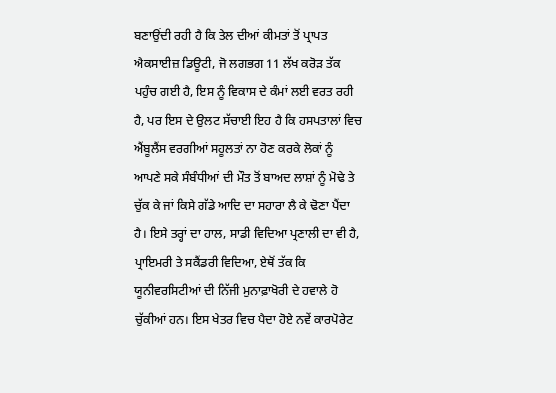ਬਣਾਉਂਦੀ ਰਹੀ ਹੈ ਕਿ ਤੇਲ ਦੀਆਂ ਕੀਮਤਾਂ ਤੋਂ ਪ੍ਰਾਪਤ ਐਕਸਾਈਜ਼ ਡਿਊਟੀ, ਜੋ ਲਗਭਗ 11 ਲੱਖ ਕਰੋੜ ਤੱਕ ਪਹੁੰਚ ਗਈ ਹੈ, ਇਸ ਨੂੰ ਵਿਕਾਸ ਦੇ ਕੰਮਾਂ ਲਈ ਵਰਤ ਰਹੀ ਹੈ, ਪਰ ਇਸ ਦੇ ਉਲਟ ਸੱਚਾਈ ਇਹ ਹੈ ਕਿ ਹਸਪਤਾਲਾਂ ਵਿਚ ਐਂਬੂਲੈਂਸ ਵਰਗੀਆਂ ਸਹੂਲਤਾਂ ਨਾ ਹੋਣ ਕਰਕੇ ਲੋਕਾਂ ਨੂੰ ਆਪਣੇ ਸਕੇ ਸੰਬੰਧੀਆਂ ਦੀ ਮੌਤ ਤੋਂ ਬਾਅਦ ਲਾਸ਼ਾਂ ਨੂੰ ਮੋਢੇ ਤੇ ਚੁੱਕ ਕੇ ਜਾਂ ਕਿਸੇ ਗੱਡੇ ਆਦਿ ਦਾ ਸਹਾਰਾ ਲੈ ਕੇ ਢੋਣਾ ਪੈਂਦਾ ਹੈ। ਇਸੇ ਤਰ੍ਹਾਂ ਦਾ ਹਾਲ, ਸਾਡੀ ਵਿਦਿਆ ਪ੍ਰਣਾਲੀ ਦਾ ਵੀ ਹੈ, ਪ੍ਰਾਇਮਰੀ ਤੇ ਸਕੈਂਡਰੀ ਵਿਦਿਆ, ਏਥੋਂ ਤੱਕ ਕਿ ਯੂਨੀਵਰਸਿਟੀਆਂ ਦੀ ਨਿੱਜੀ ਮੁਨਾਫ਼ਾਖੋਰੀ ਦੇ ਹਵਾਲੇ ਹੋ ਚੁੱਕੀਆਂ ਹਨ। ਇਸ ਖੇਤਰ ਵਿਚ ਪੈਦਾ ਹੋਏ ਨਵੇਂ ਕਾਰਪੋਰੇਟ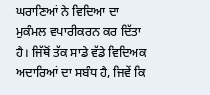ਘਰਾਣਿਆਂ ਨੇ ਵਿਦਿਆ ਦਾ ਮੁਕੰਮਲ ਵਪਾਰੀਕਰਨ ਕਰ ਦਿੱਤਾ ਹੈ। ਜਿੱਥੋਂ ਤੱਕ ਸਾਡੇ ਵੱਡੇ ਵਿਦਿਅਕ ਅਦਾਰਿਆਂ ਦਾ ਸਬੰਧ ਹੈ, ਜਿਵੇਂ ਕਿ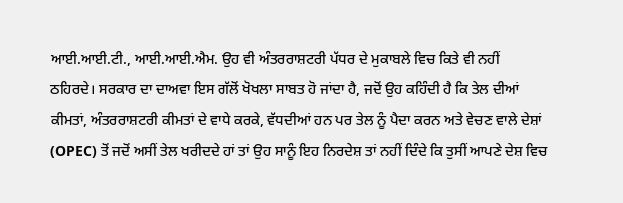ਆਈ.ਆਈ.ਟੀ., ਆਈ.ਆਈ.ਐਮ. ਉਹ ਵੀ ਅੰਤਰਰਾਸ਼ਟਰੀ ਪੱਧਰ ਦੇ ਮੁਕਾਬਲੇ ਵਿਚ ਕਿਤੇ ਵੀ ਨਹੀਂ ਠਹਿਰਦੇ। ਸਰਕਾਰ ਦਾ ਦਾਅਵਾ ਇਸ ਗੱਲੋਂ ਖੋਖਲਾ ਸਾਬਤ ਹੋ ਜਾਂਦਾ ਹੈ, ਜਦੋਂ ਉਹ ਕਹਿੰਦੀ ਹੈ ਕਿ ਤੇਲ ਦੀਆਂ ਕੀਮਤਾਂ, ਅੰਤਰਰਾਸ਼ਟਰੀ ਕੀਮਤਾਂ ਦੇ ਵਾਧੇ ਕਰਕੇ, ਵੱਧਦੀਆਂ ਹਨ ਪਰ ਤੇਲ ਨੂੰ ਪੈਦਾ ਕਰਨ ਅਤੇ ਵੇਚਣ ਵਾਲੇ ਦੇਸ਼ਾਂ (OPEC) ਤੋਂ ਜਦੋਂ ਅਸੀਂ ਤੇਲ ਖਰੀਦਦੇ ਹਾਂ ਤਾਂ ਉਹ ਸਾਨੂੰ ਇਹ ਨਿਰਦੇਸ਼ ਤਾਂ ਨਹੀਂ ਦਿੰਦੇ ਕਿ ਤੁਸੀਂ ਆਪਣੇ ਦੇਸ਼ ਵਿਚ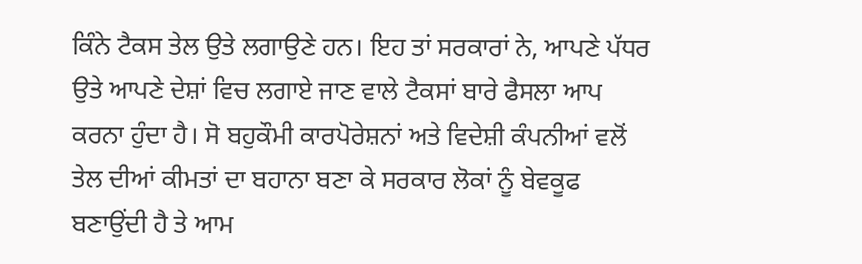ਕਿੰਨੇ ਟੈਕਸ ਤੇਲ ਉਤੇ ਲਗਾਉਣੇ ਹਨ। ਇਹ ਤਾਂ ਸਰਕਾਰਾਂ ਨੇ, ਆਪਣੇ ਪੱਧਰ ਉਤੇ ਆਪਣੇ ਦੇਸ਼ਾਂ ਵਿਚ ਲਗਾਏ ਜਾਣ ਵਾਲੇ ਟੈਕਸਾਂ ਬਾਰੇ ਫੈਸਲਾ ਆਪ ਕਰਨਾ ਹੁੰਦਾ ਹੈ। ਸੋ ਬਹੁਕੌਮੀ ਕਾਰਪੋਰੇਸ਼ਨਾਂ ਅਤੇ ਵਿਦੇਸ਼ੀ ਕੰਪਨੀਆਂ ਵਲੋਂ ਤੇਲ ਦੀਆਂ ਕੀਮਤਾਂ ਦਾ ਬਹਾਨਾ ਬਣਾ ਕੇ ਸਰਕਾਰ ਲੋਕਾਂ ਨੂੰ ਬੇਵਕੂਫ ਬਣਾਉਂਦੀ ਹੈ ਤੇ ਆਮ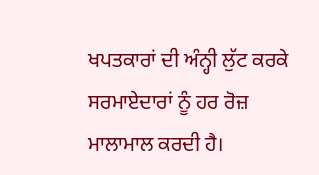ਖਪਤਕਾਰਾਂ ਦੀ ਅੰਨ੍ਹੀ ਲੁੱਟ ਕਰਕੇ ਸਰਮਾਏਦਾਰਾਂ ਨੂੰ ਹਰ ਰੋਜ਼ ਮਾਲਾਮਾਲ ਕਰਦੀ ਹੈ।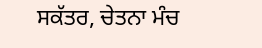ਸਕੱਤਰ, ਚੇਤਨਾ ਮੰਚ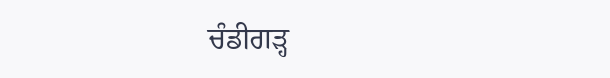ਚੰਡੀਗੜ੍ਹ